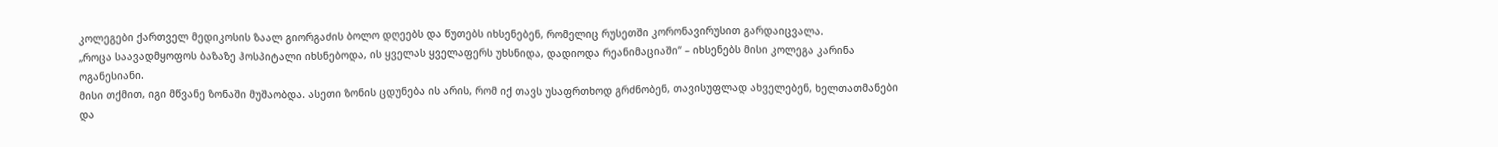კოლეგები ქართველ მედიკოსის ზაალ გიორგაძის ბოლო დღეებს და წუთებს იხსენებენ, რომელიც რუსეთში კორონავირუსით გარდაიცვალა.
„როცა საავადმყოფოს ბაზაზე ჰოსპიტალი იხსნებოდა, ის ყველას ყველაფერს უხსნიდა, დადიოდა რეანიმაციაში“ – იხსენებს მისი კოლეგა კარინა ოგანესიანი.
მისი თქმით, იგი მწვანე ზონაში მუშაობდა. ასეთი ზონის ცდუნება ის არის, რომ იქ თავს უსაფრთხოდ გრძნობენ, თავისუფლად ახველებენ, ხელთათმანები და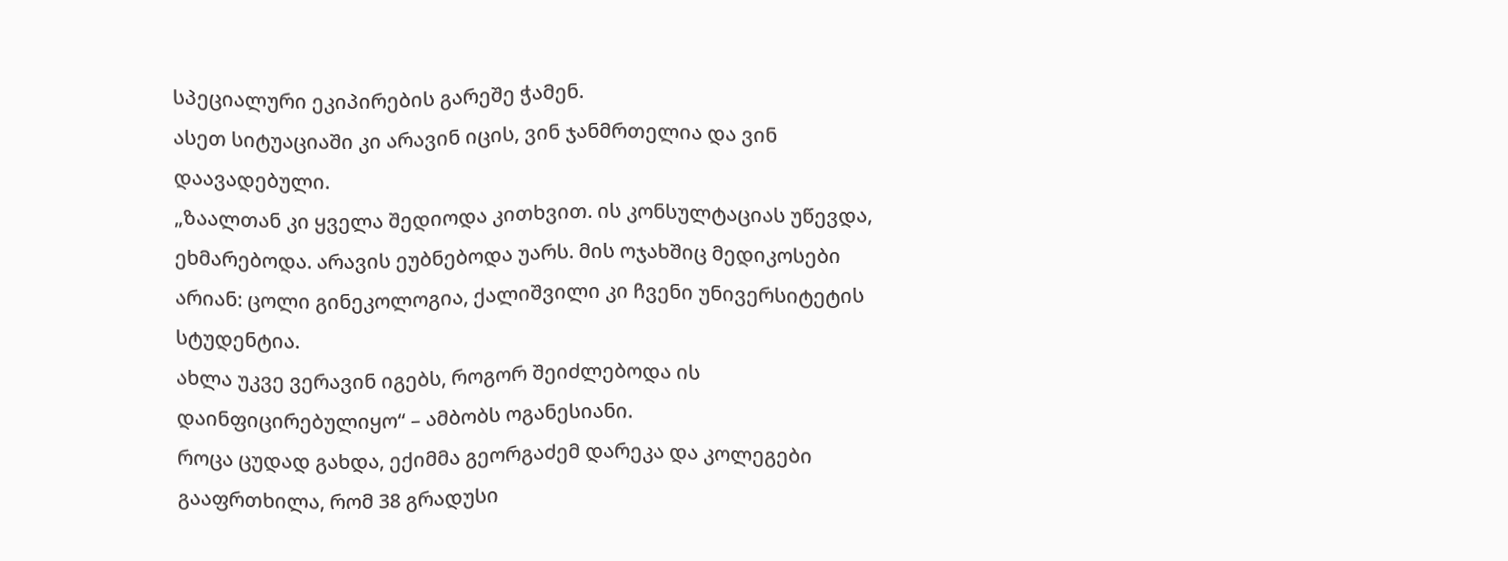სპეციალური ეკიპირების გარეშე ჭამენ.
ასეთ სიტუაციაში კი არავინ იცის, ვინ ჯანმრთელია და ვინ დაავადებული.
„ზაალთან კი ყველა შედიოდა კითხვით. ის კონსულტაციას უწევდა, ეხმარებოდა. არავის ეუბნებოდა უარს. მის ოჯახშიც მედიკოსები არიან: ცოლი გინეკოლოგია, ქალიშვილი კი ჩვენი უნივერსიტეტის სტუდენტია.
ახლა უკვე ვერავინ იგებს, როგორ შეიძლებოდა ის დაინფიცირებულიყო“ – ამბობს ოგანესიანი.
როცა ცუდად გახდა, ექიმმა გეორგაძემ დარეკა და კოლეგები გააფრთხილა, რომ 38 გრადუსი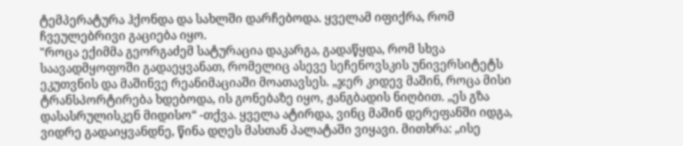ტემპერატურა ჰქონდა და სახლში დარჩებოდა. ყველამ იფიქრა, რომ ჩვეულებრივი გაციება იყო.
"როცა ექიმმა გეორგაძემ სატურაცია დაკარგა, გადაწყდა, რომ სხვა საავადმყოფოში გადაეყვანათ, რომელიც ასევე სეჩენოვსკის უნივერსიტეტს ეკუთვნის და მაშინვე რეანიმაციაში მოათავსეს. „ჯერ კიდევ მაშინ, როცა მისი ტრანსპორტირება ხდებოდა, ის გონებაზე იყო, ჟანგბადის ნიღბით. „ეს გზა დასასრულისკენ მიდისო“ -თქვა. ყველა ატირდა, ვინც მაშინ დერეფანში იდგა,
ვიდრე გადაიყვანდნე, წინა დღეს მასთან პალატაში ვიყავი. მითხრა: „ისე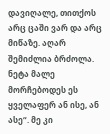დავიღალე, თითქოს არც ცაში ვარ და არც მიწაზე. აღარ შემიძლია ბრძოლა. ნეტა მალე მორჩებოდეს ეს ყველაფერ ან ისე, ან ასე“. მე კი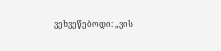ვეხვეწებოდი: „ვის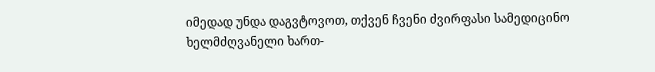იმედად უნდა დაგვტოვოთ, თქვენ ჩვენი ძვირფასი სამედიცინო ხელმძღვანელი ხართ-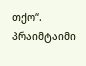თქო“.
პრაიმტაიმი